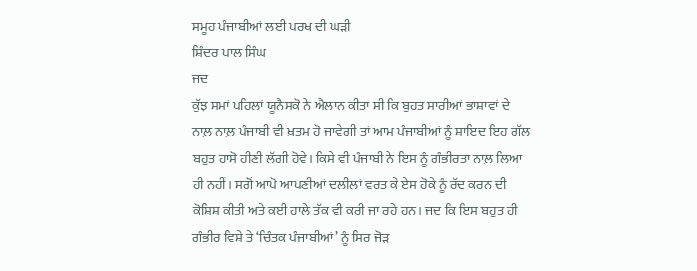ਸਮੂਹ ਪੰਜਾਬੀਆਂ ਲਈ ਪਰਖ ਦੀ ਘੜੀ
ਸ਼ਿੰਦਰ ਪਾਲ ਸਿੰਘ
ਜਦ
ਕੁੱਝ ਸਮਾਂ ਪਹਿਲਾਂ ਯੂਨੈਸਕੋ ਨੇ ਐਲਾਨ ਕੀਤਾ ਸੀ ਕਿ ਬੁਹਤ ਸਾਰੀਆਂ ਭਾਸ਼ਾਵਾਂ ਦੇ
ਨਾਲ਼ ਨਾਲ਼ ਪੰਜਾਬੀ ਵੀ ਖ਼ਤਮ ਹੋ ਜਾਵੇਗੀ ਤਾਂ ਆਮ ਪੰਜਾਬੀਆਂ ਨੂੰ ਸ਼ਾਇਦ ਇਹ ਗੱਲ
ਬਹੁਤ ਹਾਸੋ ਹੀਣੀ ਲੱਗੀ ਹੋਵੇ। ਕਿਸੇ ਵੀ ਪੰਜਾਬੀ ਨੇ ਇਸ ਨੂੰ ਗੰਭੀਰਤਾ ਨਾਲ਼ ਲਿਆ
ਹੀ ਨਹੀਂ। ਸਗੋਂ ਆਪੋ ਆਪਣੀਆਂ ਦਲੀਲਾਂ ਵਰਤ ਕੇ ਏਸ ਹੋਕੇ ਨੂੰ ਰੱਦ ਕਰਨ ਦੀ
ਕੋਸ਼ਿਸ਼ ਕੀਤੀ ਅਤੇ ਕਈ ਹਾਲੇ ਤੱਕ ਵੀ ਕਰੀ ਜਾ ਰਹੇ ਹਨ। ਜਦ ਕਿ ਇਸ ਬਹੁਤ ਹੀ
ਗੰਭੀਰ ਵਿਸ਼ੇ ਤੇ ‘ਚਿੰਤਕ ਪੰਜਾਬੀਆਂ’ ਨੂੰ ਸਿਰ ਜੋੜ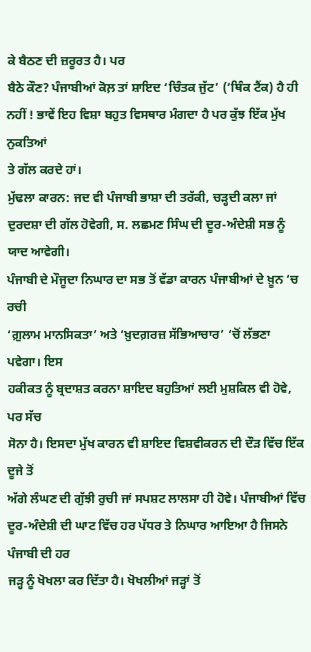ਕੇ ਬੈਠਣ ਦੀ ਜ਼ਰੂਰਤ ਹੈ। ਪਰ
ਬੈਠੇ ਕੌਣ? ਪੰਜਾਬੀਆਂ ਕੋਲ਼ ਤਾਂ ਸ਼ਾਇਦ ‘ਚਿੰਤਕ ਜੁੱਟ’ (‘ਥਿੰਕ ਟੈਂਕ) ਹੈ ਹੀ
ਨਹੀਂ ! ਭਾਵੇਂ ਇਹ ਵਿਸ਼ਾ ਬਹੁਤ ਵਿਸਥਾਰ ਮੰਗਦਾ ਹੈ ਪਰ ਕੁੱਝ ਇੱਕ ਮੁੱਖ ਨੁਕਤਿਆਂ
ਤੇ ਗੱਲ ਕਰਦੇ ਹਾਂ।
ਮੁੱਢਲਾ ਕਾਰਨ: ਜਦ ਵੀ ਪੰਜਾਬੀ ਭਾਸ਼ਾ ਦੀ ਤਰੱਕੀ, ਚੜ੍ਹਦੀ ਕਲਾ ਜਾਂ
ਦੁਰਦਸ਼ਾ ਦੀ ਗੱਲ ਹੋਵੇਗੀ, ਸ. ਲਛਮਣ ਸਿੰਘ ਦੀ ਦੂਰ-ਅੰਦੇਸ਼ੀ ਸਭ ਨੂੰ ਯਾਦ ਆਵੇਗੀ।
ਪੰਜਾਬੀ ਦੇ ਮੌਜੂਦਾ ਨਿਘਾਰ ਦਾ ਸਭ ਤੋਂ ਵੱਡਾ ਕਾਰਨ ਪੰਜਾਬੀਆਂ ਦੇ ਖ਼ੂਨ ‘ਚ ਰਚੀ
‘ਗ਼ੁਲਾਮ ਮਾਨਸਿਕਤਾ’ ਅਤੇ ‘ਖ਼ੁਦਗ਼ਰਜ਼ ਸੱਭਿਆਚਾਰ’ ‘ਚੋਂ ਲੱਭਣਾ ਪਵੇਗਾ। ਇਸ
ਹਕੀਕਤ ਨੂੰ ਬ੍ਰਦਾਸ਼ਤ ਕਰਨਾ ਸ਼ਾਇਦ ਬਹੁਤਿਆਂ ਲਈ ਮੁਸ਼ਕਿਲ ਵੀ ਹੋਵੇ, ਪਰ ਸੱਚ
ਸੋਨਾ ਹੈ। ਇਸਦਾ ਮੁੱਖ ਕਾਰਨ ਵੀ ਸ਼ਾਇਦ ਵਿਸ਼ਵੀਕਰਨ ਦੀ ਦੌੜ ਵਿੱਚ ਇੱਕ ਦੂਜੇ ਤੋਂ
ਅੱਗੇ ਲੰਘਣ ਦੀ ਗੁੱਝੀ ਰੁਚੀ ਜਾਂ ਸਪਸ਼ਟ ਲਾਲਸਾ ਹੀ ਹੋਵੇ। ਪੰਜਾਬੀਆਂ ਵਿੱਚ
ਦੂਰ-ਅੰਦੇਸ਼ੀ ਦੀ ਘਾਟ ਵਿੱਚ ਹਰ ਪੱਧਰ ਤੇ ਨਿਘਾਰ ਆਇਆ ਹੈ ਜਿਸਨੇ ਪੰਜਾਬੀ ਦੀ ਹਰ
ਜੜ੍ਹ ਨੂੰ ਖੋਖਲਾ ਕਰ ਦਿੱਤਾ ਹੈ। ਖੋਖਲੀਆਂ ਜੜ੍ਹਾਂ ਤੋਂ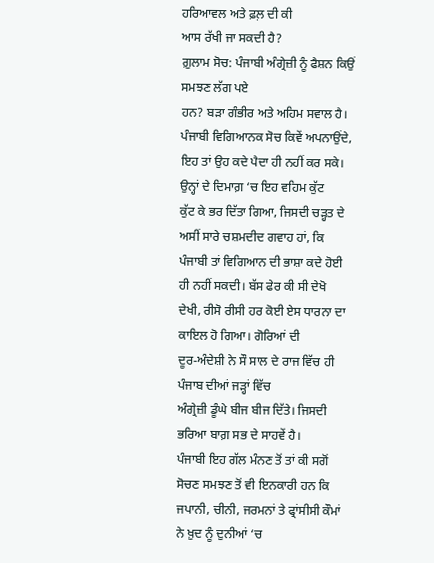ਹਰਿਆਵਲ ਅਤੇ ਫ਼ਲ਼ ਦੀ ਕੀ
ਆਸ ਰੱਖੀ ਜਾ ਸਕਦੀ ਹੈ?
ਗ਼ੁਲਾਮ ਸੋਚ: ਪੰਜਾਬੀ ਅੰਗ੍ਰੇਜ਼ੀ ਨੂੰ ਫੈਸ਼ਨ ਕਿਉਂ ਸਮਝਣ ਲੱਗ ਪਏ
ਹਨ? ਬੜਾ ਗੰਭੀਰ ਅਤੇ ਅਹਿਮ ਸਵਾਲ ਹੈ। ਪੰਜਾਬੀ ਵਿਗਿਆਨਕ ਸੋਚ ਕਿਵੇਂ ਅਪਨਾਉਂਦੇ,
ਇਹ ਤਾਂ ਉਹ ਕਦੇ ਪੈਦਾ ਹੀ ਨਹੀਂ ਕਰ ਸਕੇ। ਉਨ੍ਹਾਂ ਦੇ ਦਿਮਾਗ਼ ‘ਚ ਇਹ ਵਹਿਮ ਕੁੱਟ
ਕੁੱਟ ਕੇ ਭਰ ਦਿੱਤਾ ਗਿਆ, ਜਿਸਦੀ ਚੜ੍ਹਤ ਦੇ ਅਸੀਂ ਸਾਰੇ ਚਸ਼ਮਦੀਦ ਗਵਾਹ ਹਾਂ, ਕਿ
ਪੰਜਾਬੀ ਤਾਂ ਵਿਗਿਆਨ ਦੀ ਭਾਸ਼ਾ ਕਦੇ ਹੋਈ ਹੀ ਨਹੀਂ ਸਕਦੀ। ਬੱਸ ਫੇਰ ਕੀ ਸੀ ਦੇਖੋ
ਦੇਖੀ, ਰੀਸੋ ਰੀਸੀ ਹਰ ਕੋਈ ਏਸ ਧਾਰਨਾ ਦਾ ਕਾਇਲ ਹੋ ਗਿਆ। ਗੋਰਿਆਂ ਦੀ
ਦੂਰ-ਅੰਦੇਸ਼ੀ ਨੇ ਸੌ ਸਾਲ ਦੇ ਰਾਜ ਵਿੱਚ ਹੀ ਪੰਜਾਬ ਦੀਆਂ ਜੜ੍ਹਾਂ ਵਿੱਚ
ਅੰਗ੍ਰੇਜ਼ੀ ਡੂੰਘੇ ਬੀਜ ਬੀਜ ਦਿੱਤੇ। ਜਿਸਦੀ ਭਰਿਆ ਬਾਗ਼ ਸਭ ਦੇ ਸਾਹਵੇਂ ਹੈ।
ਪੰਜਾਬੀ ਇਹ ਗੱਲ ਮੰਨਣ ਤੋਂ ਤਾਂ ਕੀ ਸਗੋਂ ਸੋਚਣ ਸਮਝਣ ਤੋਂ ਵੀ ਇਨਕਾਰੀ ਹਨ ਕਿ
ਜਪਾਨੀ, ਚੀਨੀ, ਜਰਮਨਾਂ ਤੇ ਫ੍ਰਾਂਸੀਸੀ ਕੌਮਾਂ ਨੇ ਖ਼ੁਦ ਨੂੰ ਦੁਨੀਆਂ ‘ਚ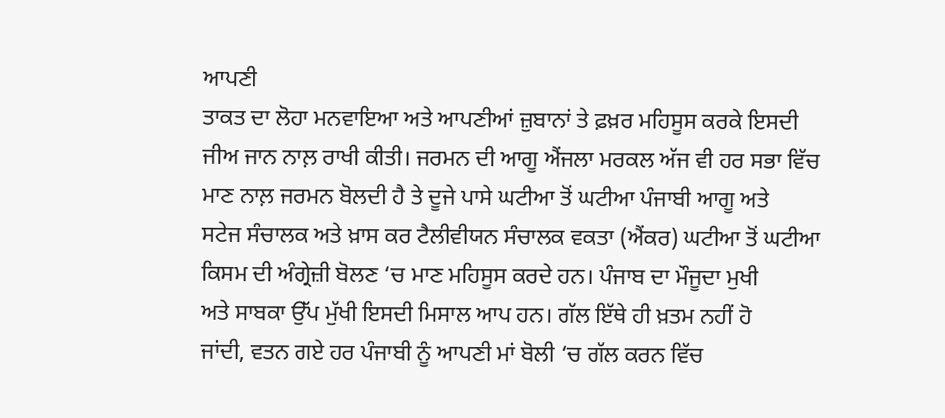ਆਪਣੀ
ਤਾਕਤ ਦਾ ਲੋਹਾ ਮਨਵਾਇਆ ਅਤੇ ਆਪਣੀਆਂ ਜ਼ੁਬਾਨਾਂ ਤੇ ਫ਼ਖ਼ਰ ਮਹਿਸੂਸ ਕਰਕੇ ਇਸਦੀ
ਜੀਅ ਜਾਨ ਨਾਲ਼ ਰਾਖੀ ਕੀਤੀ। ਜਰਮਨ ਦੀ ਆਗੂ ਐਂਜਲਾ ਮਰਕਲ ਅੱਜ ਵੀ ਹਰ ਸਭਾ ਵਿੱਚ
ਮਾਣ ਨਾਲ਼ ਜਰਮਨ ਬੋਲਦੀ ਹੈ ਤੇ ਦੂਜੇ ਪਾਸੇ ਘਟੀਆ ਤੋਂ ਘਟੀਆ ਪੰਜਾਬੀ ਆਗੂ ਅਤੇ
ਸਟੇਜ ਸੰਚਾਲਕ ਅਤੇ ਖ਼ਾਸ ਕਰ ਟੈਲੀਵੀਯਨ ਸੰਚਾਲਕ ਵਕਤਾ (ਐਂਕਰ) ਘਟੀਆ ਤੋਂ ਘਟੀਆ
ਕਿਸਮ ਦੀ ਅੰਗ੍ਰੇਜ਼ੀ ਬੋਲਣ ‘ਚ ਮਾਣ ਮਹਿਸੂਸ ਕਰਦੇ ਹਨ। ਪੰਜਾਬ ਦਾ ਮੌਜੂਦਾ ਮੁਖੀ
ਅਤੇ ਸਾਬਕਾ ਉੱਪ ਮੁੱਖੀ ਇਸਦੀ ਮਿਸਾਲ ਆਪ ਹਨ। ਗੱਲ ਇੱਥੇ ਹੀ ਖ਼ਤਮ ਨਹੀਂ ਹੋ
ਜਾਂਦੀ, ਵਤਨ ਗਏ ਹਰ ਪੰਜਾਬੀ ਨੂੰ ਆਪਣੀ ਮਾਂ ਬੋਲੀ ‘ਚ ਗੱਲ ਕਰਨ ਵਿੱਚ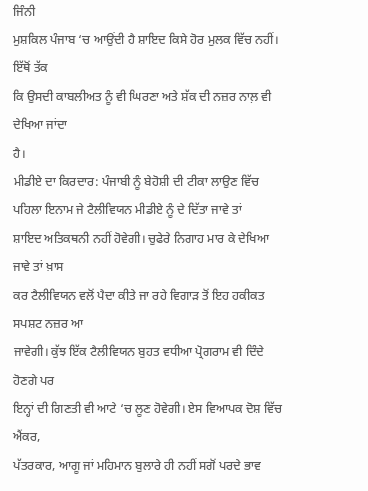ਜਿੰਨੀ
ਮੁਸ਼ਕਿਲ ਪੰਜਾਬ ‘ਚ ਆਉਂਦੀ ਹੈ ਸ਼ਾਇਦ ਕਿਸੇ ਹੋਰ ਮੁਲਕ ਵਿੱਚ ਨਹੀਂ। ਇੱਥੋਂ ਤੱਕ
ਕਿ ਉਸਦੀ ਕਾਬਲੀਅਤ ਨੂੰ ਵੀ ਘਿਰਣਾ ਅਤੇ ਸ਼ੱਕ ਦੀ ਨਜ਼ਰ ਨਾਲ਼ ਵੀ ਦੇਖਿਆ ਜਾਂਦਾ
ਹੈ।
ਮੀਡੀਏ ਦਾ ਕਿਰਦਾਰ: ਪੰਜਾਬੀ ਨੂੰ ਬੇਹੋਸ਼ੀ ਦੀ ਟੀਕਾ ਲਾਉਣ ਵਿੱਚ
ਪਹਿਲਾ ਇਨਾਮ ਜੇ ਟੈਲੀਵਿਯਨ ਮੀਡੀਏ ਨੂੰ ਦੇ ਦਿੱਤਾ ਜਾਵੇ ਤਾਂ
ਸ਼ਾਇਦ ਅਤਿਕਥਨੀ ਨਹੀਂ ਹੋਵੇਗੀ। ਚੁਫੇਰੇ ਨਿਗਾਹ ਮਾਰ ਕੇ ਦੇਖਿਆ ਜਾਵੇ ਤਾਂ ਖ਼ਾਸ
ਕਰ ਟੈਲੀਵਿਯਨ ਵਲੋਂ ਪੈਦਾ ਕੀਤੇ ਜਾ ਰਹੇ ਵਿਗਾੜ ਤੋਂ ਇਹ ਹਕੀਕਤ ਸਪਸ਼ਟ ਨਜ਼ਰ ਆ
ਜਾਵੇਗੀ। ਕੁੱਝ ਇੱਕ ਟੈਲੀਵਿਯਨ ਬੁਹਤ ਵਧੀਆ ਪ੍ਰੋਗਰਾਮ ਵੀ ਦਿੰਦੇ ਹੋਣਗੇ ਪਰ
ਇਨ੍ਹਾਂ ਦੀ ਗਿਣਤੀ ਵੀ ਆਟੇ ‘ਚ ਲੂਣ ਹੋਵੇਗੀ। ਏਸ ਵਿਆਪਕ ਦੋਸ਼ ਵਿੱਚ ਐਂਕਰ,
ਪੱਤਰਕਾਰ, ਆਗੂ ਜਾਂ ਮਹਿਮਾਨ ਬੁਲਾਰੇ ਹੀ ਨਹੀਂ ਸਗੋਂ ਪਰਦੇ ਭਾਵ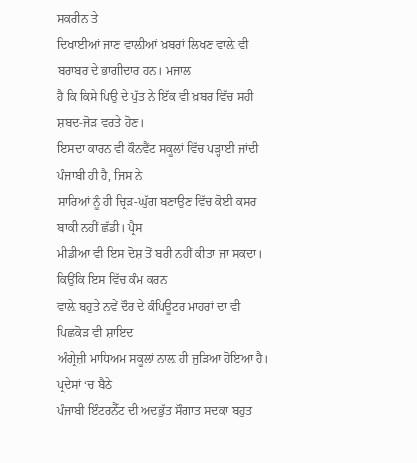ਸਕਰੀਨ ਤੇ
ਦਿਖਾਈਆਂ ਜਾਣ ਵਾਲ਼ੀਆਂ ਖ਼ਬਰਾਂ ਲਿਖਣ ਵਾਲ਼ੇ ਵੀ ਬਰਾਬਰ ਦੇ ਭਾਗੀਦਾਰ ਹਨ। ਮਜਾਲ
ਹੈ ਕਿ ਕਿਸੇ ਪਿਉ ਦੇ ਪੁੱਤ ਨੇ ਇੱਕ ਵੀ ਖ਼ਬਰ ਵਿੱਚ ਸਹੀ ਸ਼ਬਦ-ਜੋੜ ਵਰਤੇ ਹੋਣ।
ਇਸਦਾ ਕਾਰਨ ਵੀ ਕੌਨਵੈਂਟ ਸਕੂਲਾਂ ਵਿੱਚ ਪੜ੍ਹਾਈ ਜਾਂਦੀ ਪੰਜਾਬੀ ਹੀ ਹੈ, ਜਿਸ ਨੇ
ਸਾਰਿਆਂ ਨੂੰ ਹੀ ਚ੍ਰਿੜ-ਘੁੱਗ ਬਣਾਉਣ ਵਿੱਚ ਕੋਈ ਕਸਰ ਬਾਕੀ ਨਹੀਂ ਛੱਡੀ। ਪ੍ਰੈਸ
ਮੀਡੀਆ ਵੀ ਇਸ ਦੋਸ਼ ਤੋਂ ਬਰੀ ਨਹੀਂ ਕੀਤਾ ਜਾ ਸਕਦਾ। ਕਿਉਂਕਿ ਇਸ ਵਿੱਚ ਕੰਮ ਕਰਨ
ਵਾਲ਼ੇ ਬਹੁਤੇ ਨਵੇਂ ਦੌਰ ਦੇ ਕੰਪਿਊਟਰ ਮਾਹਰਾਂ ਦਾ ਵੀ ਪਿਛਕੋੜ ਵੀ ਸ਼ਾਇਦ
ਅੰਗ੍ਰੇਜ਼ੀ ਮਾਧਿਅਮ ਸਕੂਲਾਂ ਨਾਲ਼ ਹੀ ਜੁੜਿਆ ਹੋਇਆ ਹੈ। ਪ੍ਰਦੇਸਾਂ ‘ਚ ਬੈਠੇ
ਪੰਜਾਬੀ ਇੰਟਰਨੈੱਟ ਦੀ ਅਦਭੁੱਤ ਸੌਗਾਤ ਸਦਕਾ ਬਹੁਤ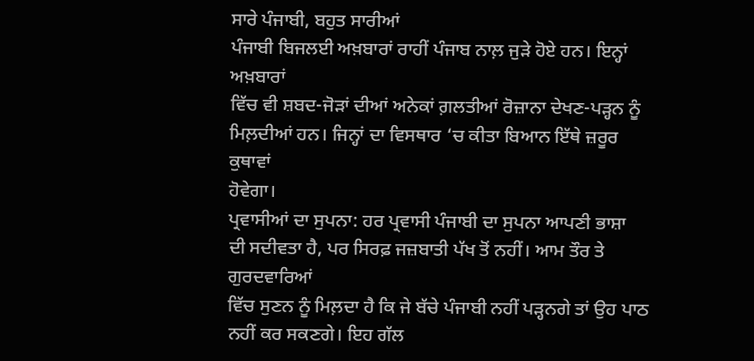ਸਾਰੇ ਪੰਜਾਬੀ, ਬਹੁਤ ਸਾਰੀਆਂ
ਪੰਜਾਬੀ ਬਿਜਲਈ ਅਖ਼ਬਾਰਾਂ ਰਾਹੀਂ ਪੰਜਾਬ ਨਾਲ਼ ਜੁੜੇ ਹੋਏ ਹਨ। ਇਨ੍ਹਾਂ ਅਖ਼ਬਾਰਾਂ
ਵਿੱਚ ਵੀ ਸ਼ਬਦ-ਜੋੜਾਂ ਦੀਆਂ ਅਨੇਕਾਂ ਗ਼ਲਤੀਆਂ ਰੋਜ਼ਾਨਾ ਦੇਖਣ-ਪੜ੍ਹਨ ਨੂੰ
ਮਿਲ਼ਦੀਆਂ ਹਨ। ਜਿਨ੍ਹਾਂ ਦਾ ਵਿਸਥਾਰ ‘ਚ ਕੀਤਾ ਬਿਆਨ ਇੱਥੇ ਜ਼ਰੂਰ ਕੁਥਾਵਾਂ
ਹੋਵੇਗਾ।
ਪ੍ਰਵਾਸੀਆਂ ਦਾ ਸੁਪਨਾ: ਹਰ ਪ੍ਰਵਾਸੀ ਪੰਜਾਬੀ ਦਾ ਸੁਪਨਾ ਆਪਣੀ ਭਾਸ਼ਾ
ਦੀ ਸਦੀਵਤਾ ਹੈ, ਪਰ ਸਿਰਫ਼ ਜਜ਼ਬਾਤੀ ਪੱਖ ਤੋਂ ਨਹੀਂ। ਆਮ ਤੌਰ ਤੇ ਗੁਰਦਵਾਰਿਆਂ
ਵਿੱਚ ਸੁਣਨ ਨੂੰ ਮਿਲ਼ਦਾ ਹੈ ਕਿ ਜੇ ਬੱਚੇ ਪੰਜਾਬੀ ਨਹੀਂ ਪੜ੍ਹਨਗੇ ਤਾਂ ਉਹ ਪਾਠ
ਨਹੀਂ ਕਰ ਸਕਣਗੇ। ਇਹ ਗੱਲ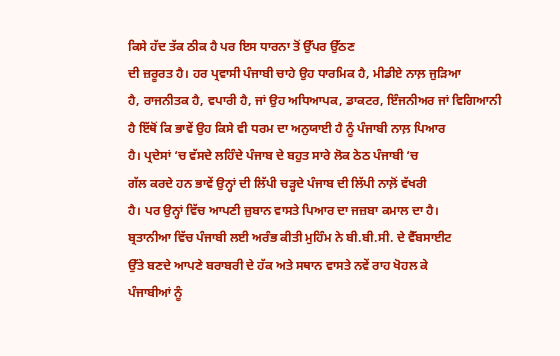ਕਿਸੇ ਹੱਦ ਤੱਕ ਠੀਕ ਹੈ ਪਰ ਇਸ ਧਾਰਨਾ ਤੋਂ ਉੱਪਰ ਉੱਠਣ
ਦੀ ਜ਼ਰੂਰਤ ਹੈ। ਹਰ ਪ੍ਰਵਾਸੀ ਪੰਜਾਬੀ ਚਾਹੇ ਉਹ ਧਾਰਮਿਕ ਹੈ, ਮੀਡੀਏ ਨਾਲ਼ ਜੁੜਿਆ
ਹੈ, ਰਾਜਨੀਤਕ ਹੈ, ਵਪਾਰੀ ਹੈ, ਜਾਂ ਉਹ ਅਧਿਆਪਕ, ਡਾਕਟਰ, ਇੰਜਨੀਅਰ ਜਾਂ ਵਿਗਿਆਨੀ
ਹੈ ਇੱਥੋਂ ਕਿ ਭਾਵੇਂ ਉਹ ਕਿਸੇ ਵੀ ਧਰਮ ਦਾ ਅਨੁਯਾਈ ਹੈ ਨੂੰ ਪੰਜਾਬੀ ਨਾਲ਼ ਪਿਆਰ
ਹੈ। ਪ੍ਰਦੇਸਾਂ ‘ਚ ਵੱਸਦੇ ਲਹਿੰਦੇ ਪੰਜਾਬ ਦੇ ਬਹੁਤ ਸਾਰੇ ਲੋਕ ਠੇਠ ਪੰਜਾਬੀ ‘ਚ
ਗੱਲ ਕਰਦੇ ਹਨ ਭਾਵੇਂ ਉਨ੍ਹਾਂ ਦੀ ਲਿੱਪੀ ਚੜ੍ਹਦੇ ਪੰਜਾਬ ਦੀ ਲਿੱਪੀ ਨਾਲ਼ੋਂ ਵੱਖਰੀ
ਹੈ। ਪਰ ਉਨ੍ਹਾਂ ਵਿੱਚ ਆਪਣੀ ਜ਼ੁਬਾਨ ਵਾਸਤੇ ਪਿਆਰ ਦਾ ਜਜ਼ਬਾ ਕਮਾਲ ਦਾ ਹੈ।
ਬ੍ਰਤਾਨੀਆ ਵਿੱਚ ਪੰਜਾਬੀ ਲਈ ਅਰੰਭ ਕੀਤੀ ਮੁਹਿੰਮ ਨੇ ਬੀ.ਬੀ.ਸੀ. ਦੇ ਵੈੱਬਸਾਈਟ
ਉੱਤੇ ਬਣਦੇ ਆਪਣੇ ਬਰਾਬਰੀ ਦੇ ਹੱਕ ਅਤੇ ਸਥਾਨ ਵਾਸਤੇ ਨਵੇਂ ਰਾਹ ਖੋਹਲ ਕੇ
ਪੰਜਾਬੀਆਂ ਨੂੰ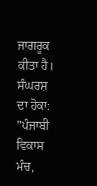ਜਾਗਰੂਕ ਕੀਤਾ ਹੈ।
ਸੰਘਰਸ਼ ਦਾ ਹੋਕਾ: "ਪੰਜਾਬੀ ਵਿਕਾਸ ਮੰਚ,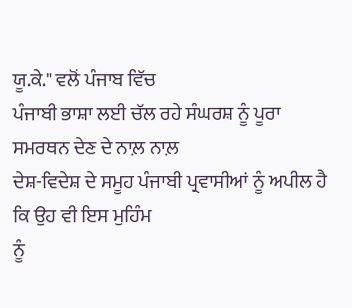ਯੂ.ਕੇ." ਵਲੋਂ ਪੰਜਾਬ ਵਿੱਚ
ਪੰਜਾਬੀ ਭਾਸ਼ਾ ਲਈ ਚੱਲ ਰਹੇ ਸੰਘਰਸ਼ ਨੂੰ ਪੂਰਾ ਸਮਰਥਨ ਦੇਣ ਦੇ ਨਾਲ਼ ਨਾਲ਼
ਦੇਸ਼-ਵਿਦੇਸ਼ ਦੇ ਸਮੂਹ ਪੰਜਾਬੀ ਪ੍ਰਵਾਸੀਆਂ ਨੂੰ ਅਪੀਲ ਹੈ ਕਿ ਉਹ ਵੀ ਇਸ ਮੁਹਿੰਮ
ਨੂੰ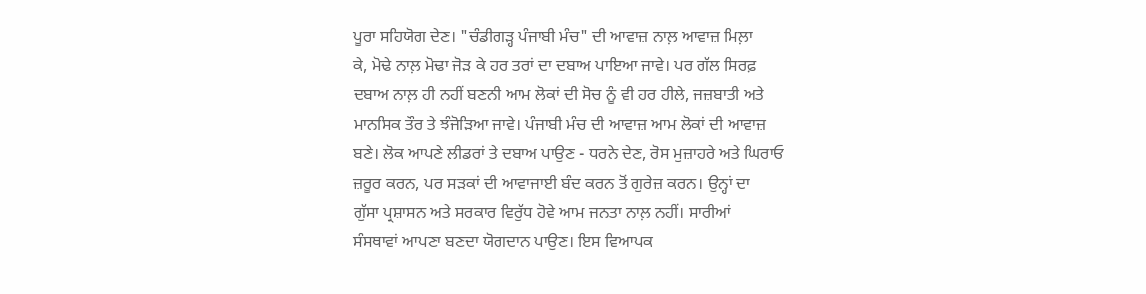ਪੂਰਾ ਸਹਿਯੋਗ ਦੇਣ। "ਚੰਡੀਗੜ੍ਹ ਪੰਜਾਬੀ ਮੰਚ" ਦੀ ਆਵਾਜ਼ ਨਾਲ਼ ਆਵਾਜ਼ ਮਿਲ਼ਾ
ਕੇ, ਮੋਢੇ ਨਾਲ਼ ਮੋਢਾ ਜੋੜ ਕੇ ਹਰ ਤਰਾਂ ਦਾ ਦਬਾਅ ਪਾਇਆ ਜਾਵੇ। ਪਰ ਗੱਲ ਸਿਰਫ਼
ਦਬਾਅ ਨਾਲ਼ ਹੀ ਨਹੀਂ ਬਣਨੀ ਆਮ ਲੋਕਾਂ ਦੀ ਸੋਚ ਨੂੰ ਵੀ ਹਰ ਹੀਲੇ, ਜਜ਼ਬਾਤੀ ਅਤੇ
ਮਾਨਸਿਕ ਤੌਰ ਤੇ ਝੰਜੋੜਿਆ ਜਾਵੇ। ਪੰਜਾਬੀ ਮੰਚ ਦੀ ਆਵਾਜ਼ ਆਮ ਲੋਕਾਂ ਦੀ ਆਵਾਜ਼
ਬਣੇ। ਲੋਕ ਆਪਣੇ ਲੀਡਰਾਂ ਤੇ ਦਬਾਅ ਪਾਉਣ - ਧਰਨੇ ਦੇਣ, ਰੋਸ ਮੁਜ਼ਾਹਰੇ ਅਤੇ ਘਿਰਾਓ
ਜ਼ਰੂਰ ਕਰਨ, ਪਰ ਸੜਕਾਂ ਦੀ ਆਵਾਜਾਈ ਬੰਦ ਕਰਨ ਤੋਂ ਗੁਰੇਜ਼ ਕਰਨ। ਉਨ੍ਹਾਂ ਦਾ
ਗੁੱਸਾ ਪ੍ਰਸ਼ਾਸਨ ਅਤੇ ਸਰਕਾਰ ਵਿਰੁੱਧ ਹੋਵੇ ਆਮ ਜਨਤਾ ਨਾਲ਼ ਨਹੀਂ। ਸਾਰੀਆਂ
ਸੰਸਥਾਵਾਂ ਆਪਣਾ ਬਣਦਾ ਯੋਗਦਾਨ ਪਾਉਣ। ਇਸ ਵਿਆਪਕ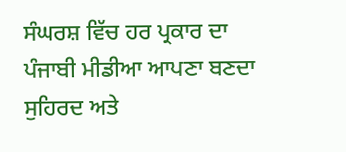ਸੰਘਰਸ਼ ਵਿੱਚ ਹਰ ਪ੍ਰਕਾਰ ਦਾ
ਪੰਜਾਬੀ ਮੀਡੀਆ ਆਪਣਾ ਬਣਦਾ ਸੁਹਿਰਦ ਅਤੇ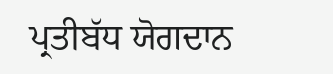ਪ੍ਰਤੀਬੱਧ ਯੋਗਦਾਨ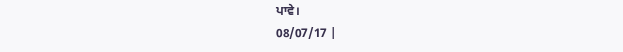ਪਾਵੇ।
08/07/17 |